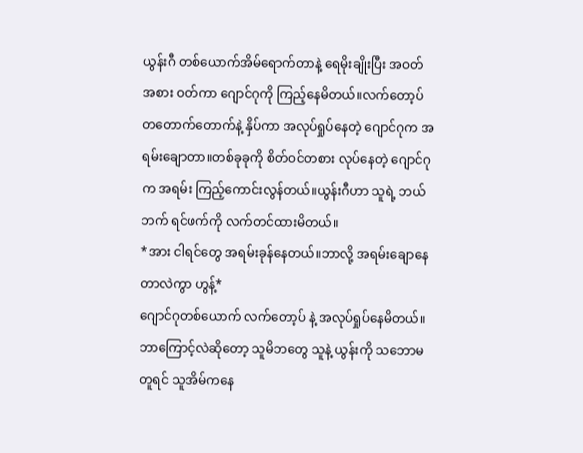ယွန်းဂီ တစ်ယောက်အိမ်ရောက်တာနဲ့ ရေမိုးချိုးပြီး အဝတ်အစား ဝတ်ကာ ဂျောင်ဂုကို ကြည့်နေမိတယ်။လက်တော့ပ် တတောက်တောက်နဲ့ နှိပ်ကာ အလုပ်ရှုပ်နေတဲ့ ဂျောင်ဂုက အရမ်းချောတာ။တစ်ခုခုကို စိတ်ဝင်တစား လုပ်နေတဲ့ ဂျောင်ဂုက အရမ်း ကြည့်ကောင်းလွန်တယ်။ယွန်းဂီဟာ သူရဲ့ ဘယ်ဘက် ရင်ဖက်ကို လက်တင်ထားမိတယ်။
*အား ငါရင်တွေ အရမ်းခုန်နေတယ်။ဘာလို့ အရမ်းချောနေတာလဲကွာ ဟွန့်*
ဂျောင်ဂုတစ်ယောက် လက်တော့ပ် နဲ့ အလုပ်ရှုပ်နေမိတယ်။ဘာကြောင့်လဲဆိုတော့ သူမိဘတွေ သူနဲ့ ယွန်းကို သဘောမတူရင် သူအိမ်ကနေ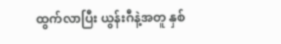ထွက်လာပြီး ယွန်းဂီနဲ့အတူ နှစ်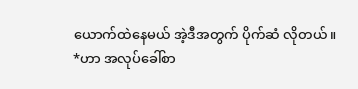ယောက်ထဲနေမယ် အဲ့ဒီအတွက် ပိုက်ဆံ လိုတယ်။
*ဟာ အလုပ်ခေါ်စာ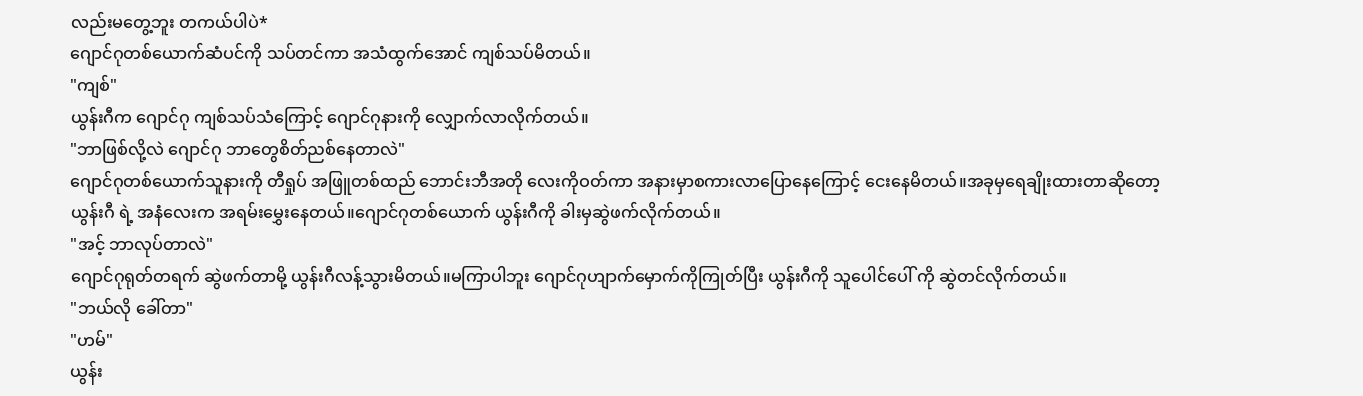လည်းမတွေ့ဘူး တကယ်ပါပဲ*
ဂျောင်ဂုတစ်ယောက်ဆံပင်ကို သပ်တင်ကာ အသံထွက်အောင် ကျစ်သပ်မိတယ်။
"ကျစ်"
ယွန်းဂီက ဂျောင်ဂု ကျစ်သပ်သံကြောင့် ဂျောင်ဂုနားကို လျှောက်လာလိုက်တယ်။
"ဘာဖြစ်လို့လဲ ဂျောင်ဂု ဘာတွေစိတ်ညစ်နေတာလဲ"
ဂျောင်ဂုတစ်ယောက်သူနားကို တီရှုပ် အဖြူတစ်ထည် ဘောင်းဘီအတို လေးကိုဝတ်ကာ အနားမှာစကားလာပြောနေကြောင့် ငေးနေမိတယ်။အခုမှရေချိုးထားတာဆိုတော့ ယွန်းဂီ ရဲ့ အနံလေးက အရမ်းမွှေးနေတယ်။ဂျောင်ဂုတစ်ယောက် ယွန်းဂီကို ခါးမှဆွဲဖက်လိုက်တယ်။
"အင့် ဘာလုပ်တာလဲ"
ဂျောင်ဂုရုတ်တရက် ဆွဲဖက်တာမို့ ယွန်းဂီလန့်သွားမိတယ်။မကြာပါဘူး ဂျောင်ဂုဟျာက်မှောက်ကိုကြုတ်ပြီး ယွန်းဂီကို သူပေါင်ပေါ် ကို ဆွဲတင်လိုက်တယ်။
"ဘယ်လို ခေါ်တာ"
"ဟမ်"
ယွန်း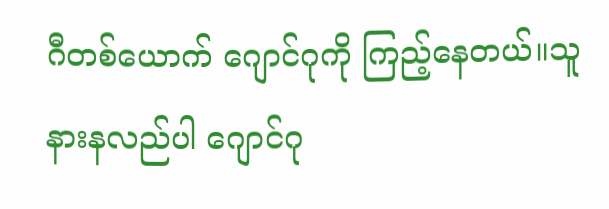ဂီတစ်ယောက် ဂျောင်ဂုကို ကြည့်နေတယ်။သူနားနလည်ပါ ဂျောင်ဂု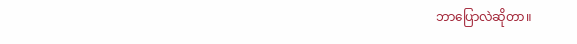ဘာပြောလဲဆိုတာ။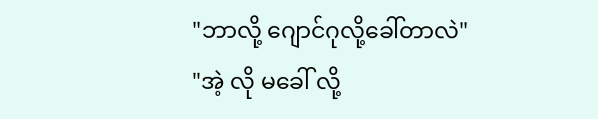"ဘာလို့ ဂျောင်ဂုလို့ခေါ်တာလဲ"
"အဲ့ လို မခေါ် လို့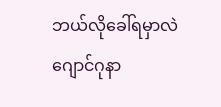ဘယ်လိုခေါ်ရမှာလဲ ဂျောင်ဂုနာ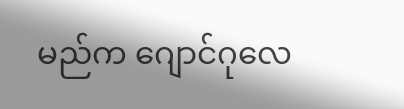မည်က ဂျောင်ဂုလေ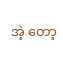အဲ့ တော့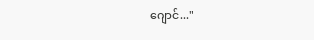ဂျောင်..."